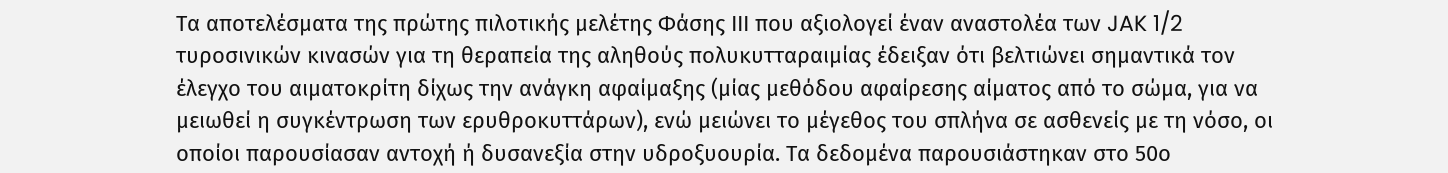Tα αποτελέσματα της πρώτης πιλοτικής μελέτης Φάσης ΙΙΙ που αξιολογεί έναν αναστολέα των JAK 1/2 τυροσινικών κινασών για τη θεραπεία της αληθούς πολυκυτταραιμίας έδειξαν ότι βελτιώνει σημαντικά τον έλεγχο του αιματοκρίτη δίχως την ανάγκη αφαίμαξης (μίας μεθόδου αφαίρεσης αίματος από το σώμα, για να μειωθεί η συγκέντρωση των ερυθροκυττάρων), ενώ μειώνει το μέγεθος του σπλήνα σε ασθενείς με τη νόσο, οι οποίοι παρουσίασαν αντοχή ή δυσανεξία στην υδροξυουρία. Τα δεδομένα παρουσιάστηκαν στο 50ο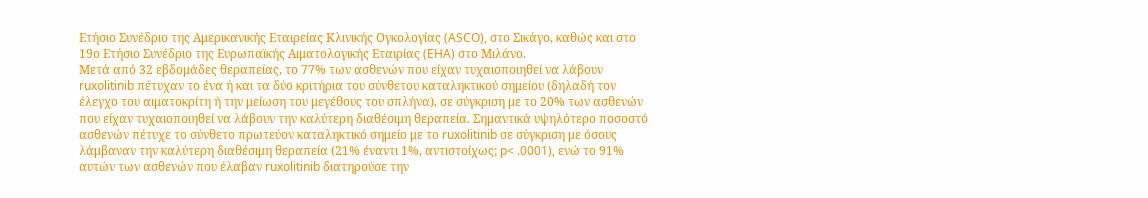Ετήσιο Συνέδριο της Αμερικανικής Εταιρείας Κλινικής Ογκολογίας (ASCO), στο Σικάγο, καθώς και στο 19ο Ετήσιο Συνέδριο της Ευρωπαϊκής Αιματολογικής Εταιρίας (EHA) στο Μιλάνο.
Μετά από 32 εβδομάδες θεραπείας, το 77% των ασθενών που είχαν τυχαιοποιηθεί να λάβουν ruxolitinib πέτυχαν το ένα ή και τα δύο κριτήρια του σύνθετου καταληκτικού σημείου (δηλαδή τον έλεγχο του αιματοκρίτη ή την μείωση του μεγέθους του σπλήνα), σε σύγκριση με το 20% των ασθενών που είχαν τυχαιοποιηθεί να λάβουν την καλύτερη διαθέσιμη θεραπεία. Σημαντικά υψηλότερο ποσοστό ασθενών πέτυχε το σύνθετο πρωτεύον καταληκτικό σημείο με το ruxolitinib σε σύγκριση με όσους λάμβαναν την καλύτερη διαθέσιμη θεραπεία (21% έναντι 1%, αντιστοίχως; p< .0001), ενώ το 91% αυτών των ασθενών που έλαβαν ruxolitinib διατηρούσε την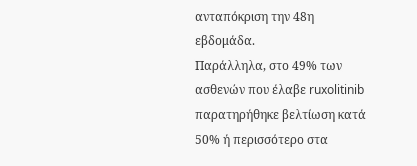ανταπόκριση την 48η εβδομάδα.
Παράλληλα, στο 49% των ασθενών που έλαβε ruxolitinib παρατηρήθηκε βελτίωση κατά 50% ή περισσότερο στα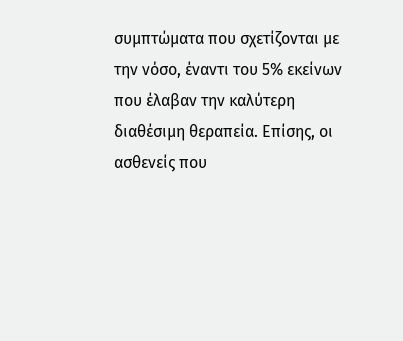συμπτώματα που σχετίζονται με την νόσο, έναντι του 5% εκείνων που έλαβαν την καλύτερη διαθέσιμη θεραπεία. Επίσης, οι ασθενείς που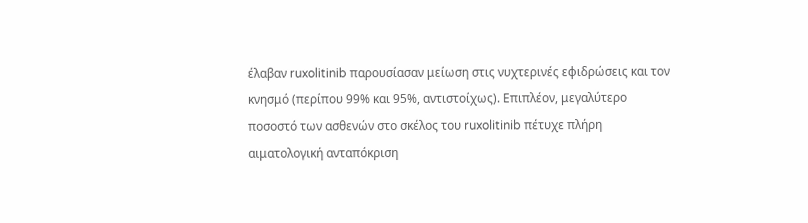έλαβαν ruxolitinib παρουσίασαν μείωση στις νυχτερινές εφιδρώσεις και τον κνησμό (περίπου 99% και 95%, αντιστοίχως). Επιπλέον, μεγαλύτερο ποσοστό των ασθενών στο σκέλος του ruxolitinib πέτυχε πλήρη αιματολογική ανταπόκριση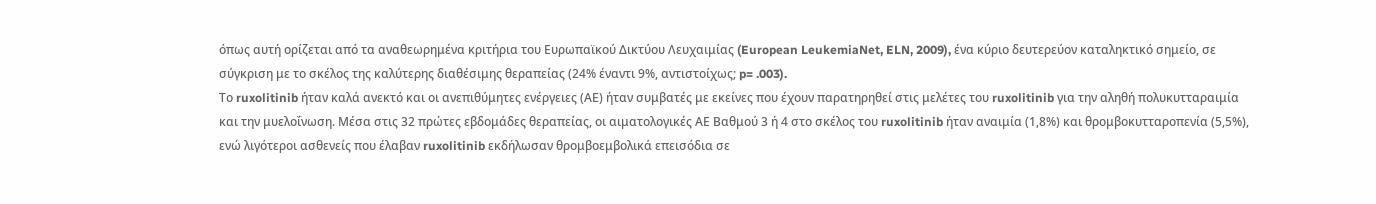όπως αυτή ορίζεται από τα αναθεωρημένα κριτήρια του Ευρωπαϊκού Δικτύου Λευχαιμίας (European LeukemiaNet, ELN, 2009), ένα κύριο δευτερεύον καταληκτικό σημείο, σε σύγκριση με το σκέλος της καλύτερης διαθέσιμης θεραπείας (24% έναντι 9%, αντιστοίχως; p= .003).
Το ruxolitinib ήταν καλά ανεκτό και οι ανεπιθύμητες ενέργειες (ΑΕ) ήταν συμβατές με εκείνες που έχουν παρατηρηθεί στις μελέτες του ruxolitinib για την αληθή πολυκυτταραιμία και την μυελοΐνωση. Μέσα στις 32 πρώτες εβδομάδες θεραπείας, οι αιματολογικές ΑΕ Βαθμού 3 ή 4 στο σκέλος του ruxolitinib ήταν αναιμία (1,8%) και θρομβοκυτταροπενία (5,5%), ενώ λιγότεροι ασθενείς που έλαβαν ruxolitinib εκδήλωσαν θρομβοεμβολικά επεισόδια σε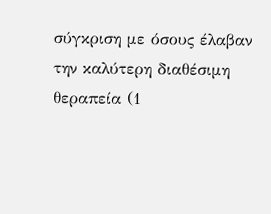σύγκριση με όσους έλαβαν την καλύτερη διαθέσιμη θεραπεία (1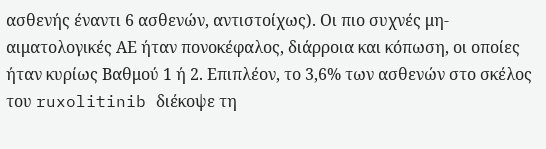ασθενής έναντι 6 ασθενών, αντιστοίχως). Οι πιο συχνές μη-αιματολογικές ΑΕ ήταν πονοκέφαλος, διάρροια και κόπωση, οι οποίες ήταν κυρίως Βαθμού 1 ή 2. Επιπλέον, το 3,6% των ασθενών στο σκέλος του ruxolitinib διέκοψε τη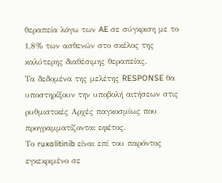θεραπεία λόγω των AE σε σύγκριση με το 1,8% των ασθενών στο σκέλος της καλύτερης διαθέσιμης θεραπείας.
Τα δεδομένα της μελέτης RESPONSE θα υποστηρίξουν την υποβολή αιτήσεων στις ρυθμιστικές Αρχές παγκοσμίως που προγραμματίζονται εφέτος.
Το ruxolitinib είναι επί του παρόντος εγκεκριμένο σε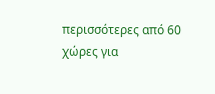περισσότερες από 60 χώρες για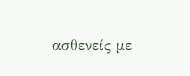ασθενείς με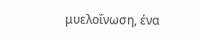μυελοΐνωση, ένα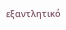εξαντλητικό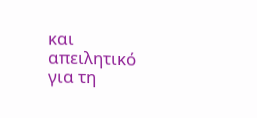και απειλητικό για τη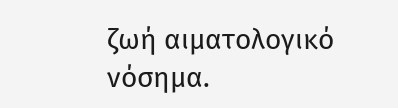ζωή αιματολογικό νόσημα.